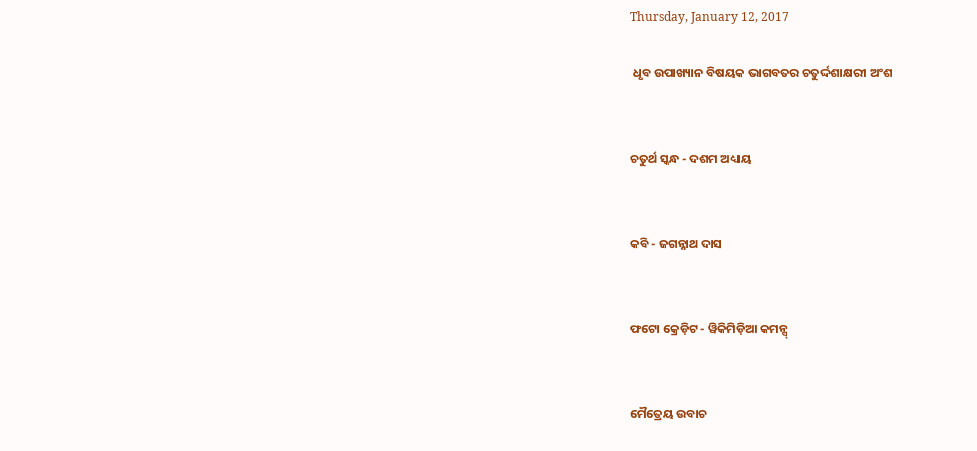Thursday, January 12, 2017

 ଧୃବ ଉପାଖ୍ୟାନ ବିଷୟକ ଭାଗବତର ଚତୁର୍ଦ୍ଦଶାକ୍ଷରୀ ଅଂଶ


ଚତୁର୍ଥ ସ୍କନ୍ଧ - ଦଶମ ଅଧ୍ୟାୟ


କବି - ଜଗନ୍ନାଥ ଦାସ


ଫଟୋ କ୍ରେଡ଼ିଟ - ୱିକିମିଡ଼ିଆ କମନ୍ସ୍


ମୈତ୍ରେୟ ଉବାଚ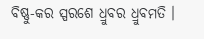ବିଷ୍ଣୁ-କର ସ୍ପରଶେ ଧ୍ରୁବର ଧ୍ରୁବମତି ।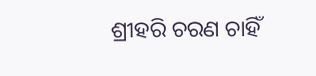ଶ୍ରୀହରି ଚରଣ ଚାହିଁ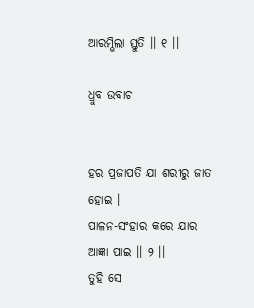ଆରମ୍ଭିଲା ସ୍ତୁତି ।। ୧ ।।

ଧ୍ରୁବ ଉବାଚ


ହର ପ୍ରଜାପତି ଯା ଶରୀରୁ ଜାତ ହୋଇ ।
ପାଳନ-ସଂହାର କରେ ଯାର ଆଜ୍ଞା ପାଇ ।। ୨ ।।
ତୁହି ସେ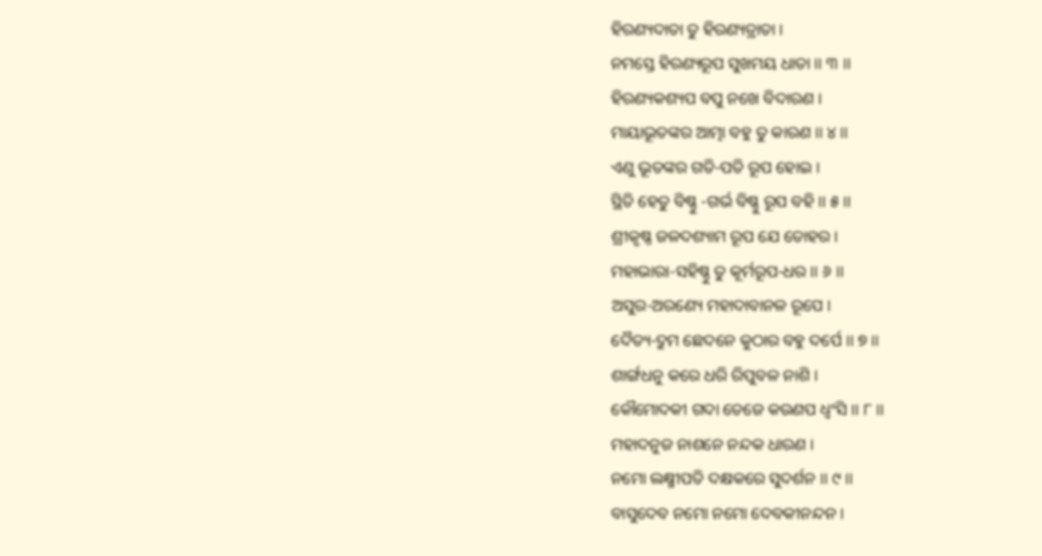ହିରଣ୍ୟଦାତା ତୁ ହିରଣ୍ୟତ୍ରାତା ।
ନମସ୍ତେ ହିରଣ୍ୟରୂପ ସୁଖମୟ ଧାତା ।। ୩ ।।
ହିରଣ୍ୟକଶ୍ୟପ ବପୁ ନଖେ ବିଦାରଣ ।
ମାୟାଭୂତଙ୍କର ଆତ୍ମା ବହୁ ତୁ କାରଣ ।। ୪ ।।
ଏଣୁ ଭୂତଙ୍କର ଗତି-ପତି ରୂପ ହୋଇ ।
ସ୍ଥିତି ହେତୁ ବିଷ୍ଣୁ -ଗର୍ଭ ବିଷ୍ଣୁ ରୂପ ବହି ।। ୫ ।।
ଶ୍ରୀକୃଷ୍ଣ ଜଳଦଶ୍ୟାମ ରୂପ ଯେ ତୋହର ।
ମହାଭାରା-ସହିଷ୍ଣୁ ତୁ କୂର୍ମରୂପ-ଧର ।। ୬ ।।
ଅସୁର-ଅରଣ୍ୟେ ମହାଦାବାନଳ ରୂପେ ।
ଦୈତ୍ୟ-ଦ୍ରୁମ ଛେଦନେ କୁଠାର ବହୁ ଦର୍ପେ ।। ୭ ।।
ଶାର୍ଙ୍ଗଧନୁ କରେ ଧରି ରିପୁବଳ ନାଶି ।
କୌମୋଦକୀ ଗଦା ତେଜେ କଉଣପ ଧ୍ୱଂସି ।। ୮ ।।
ମହାଦନୁଜ ନାଶନେ ନନ୍ଦକ ଧାରଣ ।
ନମୋ ଲକ୍ଷ୍ମୀପତି ଦକ୍ଷକରେ ସୁଦର୍ଶନ ।। ୯ ।।
ବାସୁଦେବ ନମୋ ନମୋ ଦେବକୀନନ୍ଦନ ।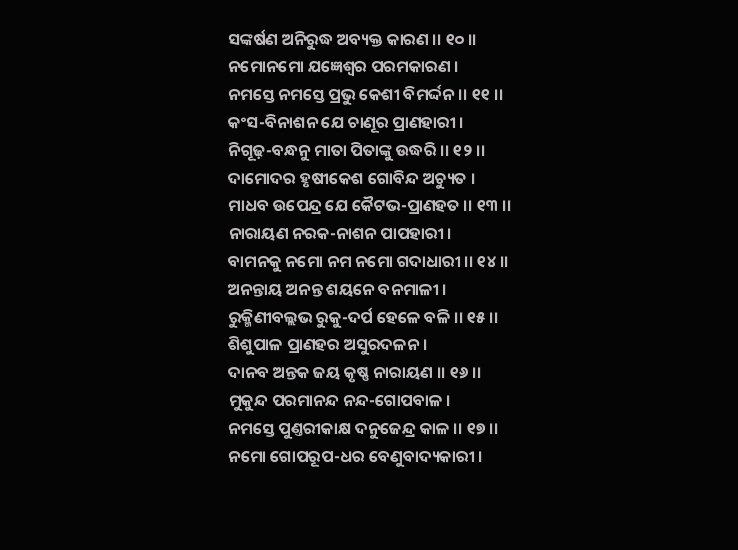ସଙ୍କର୍ଷଣ ଅନିରୁଦ୍ଧ ଅବ୍ୟକ୍ତ କାରଣ ।। ୧୦ ।।
ନମୋନମୋ ଯଜ୍ଞେଶ୍ୱର ପରମକାରଣ ।
ନମସ୍ତେ ନମସ୍ତେ ପ୍ରଭୁ କେଶୀ ବିମର୍ଦ୍ଦନ ।। ୧୧ ।।
କଂସ-ବିନାଶନ ଯେ ଚାଣୂର ପ୍ରାଣହାରୀ ।
ନିଗୂଢ଼-ବନ୍ଧନୁ ମାତା ପିତାଙ୍କୁ ଉଦ୍ଧରି ।। ୧୨ ।।
ଦାମୋଦର ହୃଷୀକେଶ ଗୋବିନ୍ଦ ଅଚ୍ୟୁତ ।
ମାଧବ ଉପେନ୍ଦ୍ର ଯେ କୈଟଭ-ପ୍ରାଣହତ ।। ୧୩ ।।
ନାରାୟଣ ନରକ-ନାଶନ ପାପହାରୀ ।
ବାମନକୁ ନମୋ ନମ ନମୋ ଗଦାଧାରୀ ।। ୧୪ ।।
ଅନନ୍ତାୟ ଅନନ୍ତ ଶୟନେ ବନମାଳୀ ।
ରୁକ୍ମିଣୀବଲ୍ଲଭ ରୁକୁ-ଦର୍ପ ହେଳେ ବଳି ।। ୧୫ ।।
ଶିଶୁପାଳ ପ୍ରାଣହର ଅସୁରଦଳନ ।
ଦାନବ ଅନ୍ତକ ଜୟ କୃଷ୍ଣ ନାରାୟଣ ।। ୧୬ ।।
ମୁକୁନ୍ଦ ପରମାନନ୍ଦ ନନ୍ଦ-ଗୋପବାଳ ।
ନମସ୍ତେ ପୁଣ୍ତରୀକାକ୍ଷ ଦନୁଜେନ୍ଦ୍ର କାଳ ।। ୧୭ ।।
ନମୋ ଗୋପରୂପ-ଧର ବେଣୁବାଦ୍ୟକାରୀ ।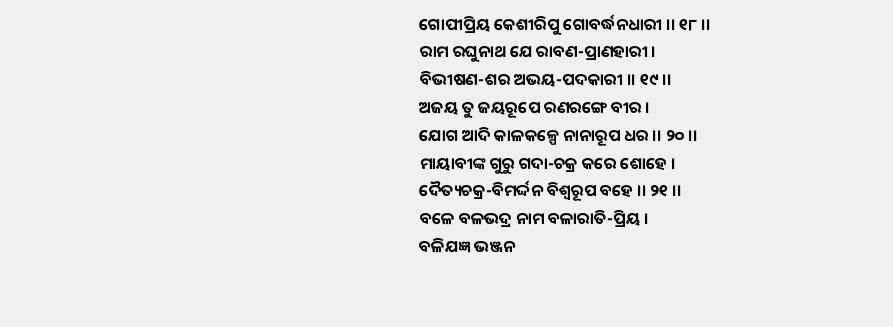ଗୋପୀପ୍ରିୟ କେଶୀରିପୁ ଗୋବର୍ଦ୍ଧନଧାରୀ ।। ୧୮ ।।
ରାମ ରଘୁନାଥ ଯେ ରାବଣ-ପ୍ରାଣହାରୀ ।
ବିଭୀଷଣ-ଶର ଅଭୟ-ପଦକାରୀ ।। ୧୯ ।।
ଅଜୟ ତୁ ଜୟରୂପେ ରଣରଙ୍ଗେ ବୀର ।
ଯୋଗ ଆଦି କାଳକଳ୍ପେ ନାନାରୂପ ଧର ।। ୨୦ ।।
ମାୟାବୀଙ୍କ ଗୁରୁ ଗଦା-ଚକ୍ର କରେ ଶୋହେ ।
ଦୈତ୍ୟଚକ୍ର-ବିମର୍ଦ୍ଦନ ବିଶ୍ୱରୂପ ବହେ ।। ୨୧ ।।
ବଳେ ବଳଭଦ୍ର ନାମ ବଳାରାତି-ପ୍ରିୟ ।
ବଳିଯଜ୍ଞ ଭଞ୍ଜନ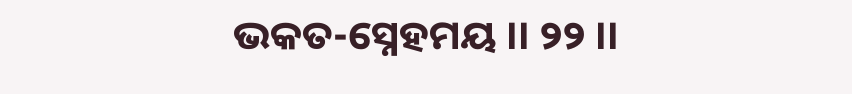ଭକତ-ସ୍ନେହମୟ ।। ୨୨ ।।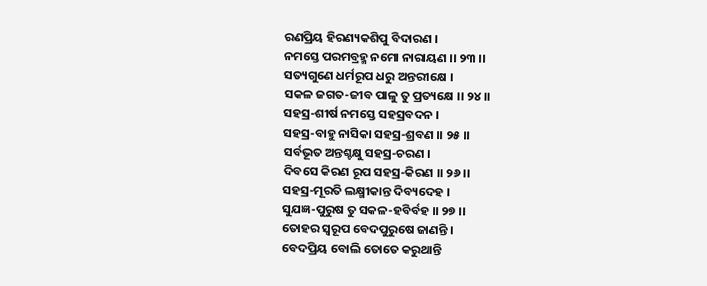ରଣପ୍ରିୟ ହିରଣ୍ୟକଶିପୁ ବିଦାରଣ ।
ନମସ୍ତେ ପରମବ୍ରହ୍ମ ନମୋ ନାରାୟଣ ।। ୨୩ ।।
ସତ୍ୟଗୁଣେ ଧର୍ମରୂପ ଧରୁ ଅନ୍ତରୀକ୍ଷେ ।
ସକଳ ଜଗତ-ଜୀବ ପାଳୁ ତୁ ପ୍ରତ୍ୟକ୍ଷେ ।। ୨୪ ।।
ସହସ୍ର-ଶୀର୍ଷ ନମସ୍ତେ ସହସ୍ରବଦନ ।
ସହସ୍ର-ବାହୁ ନାସିକା ସହସ୍ର-ଶ୍ରବଣ ।। ୨୫ ।।
ସର୍ବଭୂତ ଅନ୍ତଶ୍ଚକ୍ଷୁ ସହସ୍ର-ଚରଣ ।
ଦିବସେ କିରଣ ରୂପ ସହସ୍ର-କିରଣ ।। ୨୬ ।।
ସହସ୍ର-ମୂରତି ଲକ୍ଷ୍ମୀକାନ୍ତ ଦିବ୍ୟଦେହ ।
ସୁଯଜ୍ଞ-ପୁରୁଷ ତୁ ସକଳ-ହବିର୍ବହ ।। ୨୭ ।।
ତୋହର ସ୍ୱରୂପ ବେଦପୁରୁଷେ ଜାଣନ୍ତି ।
ବେଦପ୍ରିୟ ବୋଲି ତୋତେ କରୁଥାନ୍ତି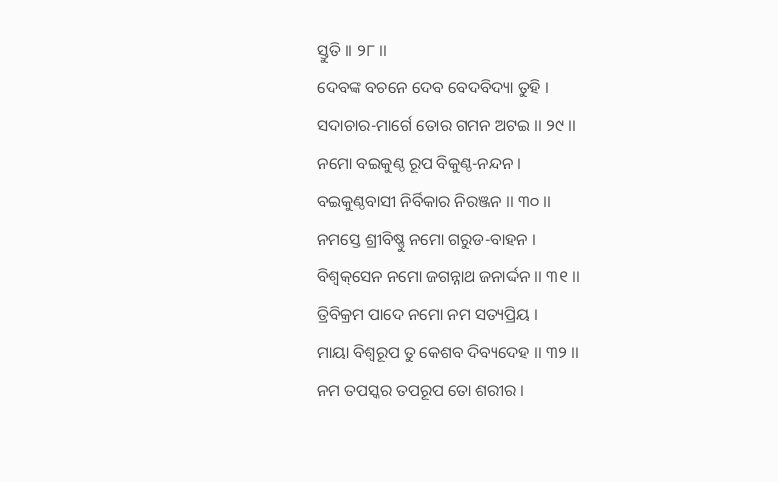ସ୍ତୁତି ।। ୨୮ ।।
ଦେବଙ୍କ ବଚନେ ଦେବ ବେଦବିଦ୍ୟା ତୁହି ।
ସଦାଚାର-ମାର୍ଗେ ତୋର ଗମନ ଅଟଇ ।। ୨୯ ।।
ନମୋ ବଇକୁଣ୍ଠ ରୂପ ବିକୁଣ୍ଠ-ନନ୍ଦନ ।
ବଇକୁଣ୍ଠବାସୀ ନିର୍ବିକାର ନିରଞ୍ଜନ ।। ୩୦ ।।
ନମସ୍ତେ ଶ୍ରୀବିଷ୍ଣୁ ନମୋ ଗରୁଡ-ବାହନ ।
ବିଶ୍ୱକ୍‌ସେନ ନମୋ ଜଗନ୍ନାଥ ଜନାର୍ଦ୍ଦନ ।। ୩୧ ।।
ତ୍ରିବିକ୍ରମ ପାଦେ ନମୋ ନମ ସତ୍ୟପ୍ରିୟ ।
ମାୟା ବିଶ୍ୱରୂପ ତୁ କେଶବ ଦିବ୍ୟଦେହ ।। ୩୨ ।।
ନମ ତପସ୍କର ତପରୂପ ତୋ ଶରୀର ।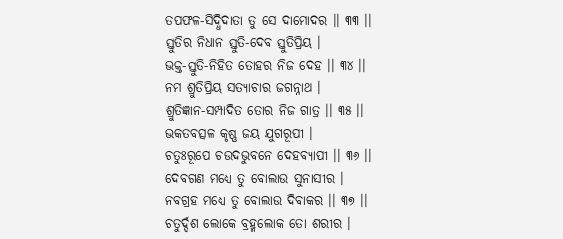ତପଫଳ-ସିଦ୍ଧିଦାତା ତୁ ସେ ଦାମୋଦର ।। ୩୩ ।।
ସ୍ତୁତିର ନିଧାନ ସ୍ତୁତି-ଦେବ ସ୍ତୁତିପ୍ରିୟ ।
ଭକ୍ତ-ସ୍ତୁତି-ନିହିତ ତୋହର ନିଜ ଦେହ ।। ୩୪ ।।
ନମ ଶ୍ରୁତିପ୍ରିୟ ସତ୍ୟାଚାର ଜଗନ୍ନାଥ ।
ଶ୍ରୁତିଜ୍ଞାନ-ସମ୍ପାଦିତ ତୋର ନିଜ ଗାତ୍ର ।। ୩୫ ।।
ଭକତବତ୍ସଳ କୃଷ୍ଣ ଜୟ ଯୁଗରୂପୀ ।
ଚତୁଃରୂପେ ଚଉଦଭୁବନେ ଦେହବ୍ୟାପୀ ।। ୩୬ ।।
ଦେବଗଣ ମଧ୍ୟେ ତୁ ବୋଲାଉ ସୁନାସୀର ।
ନବଗ୍ରହ ମଧ୍ୟେ ତୁ ବୋଲାଉ ଦିବାକର ।। ୩୭ ।।
ଚତୁର୍ଦ୍ଦଶ ଲୋକେ ବ୍ରହ୍ମଲୋକ ତୋ ଶରୀର ।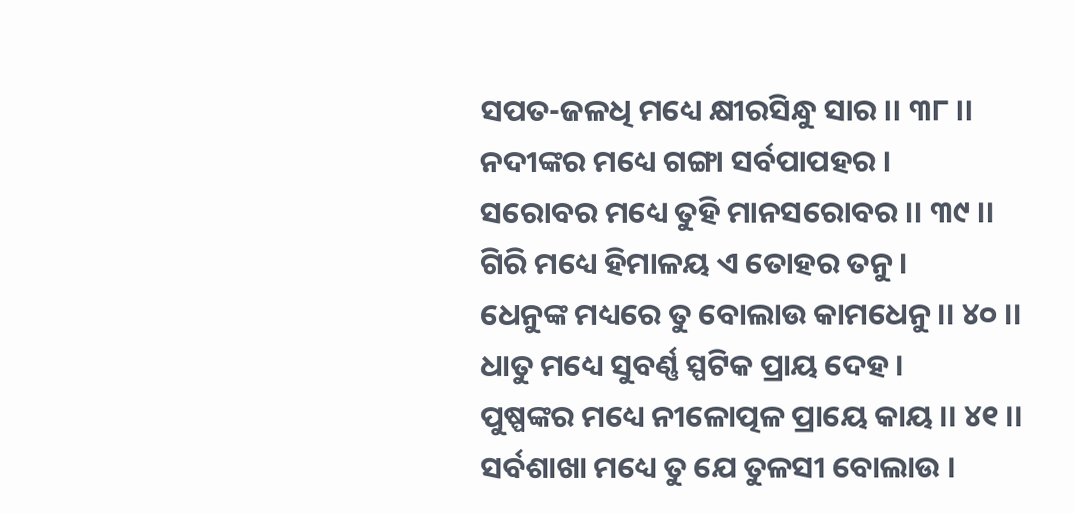ସପତ-ଜଳଧି ମଧ୍ୟେ କ୍ଷୀରସିନ୍ଧୁ ସାର ।। ୩୮ ।।
ନଦୀଙ୍କର ମଧ୍ୟେ ଗଙ୍ଗା ସର୍ବପାପହର ।
ସରୋବର ମଧ୍ୟେ ତୁହି ମାନସରୋବର ।। ୩୯ ।।
ଗିରି ମଧ୍ୟେ ହିମାଳୟ ଏ ତୋହର ତନୁ ।
ଧେନୁଙ୍କ ମଧ୍ୟରେ ତୁ ବୋଲାଉ କାମଧେନୁ ।। ୪୦ ।।
ଧାତୁ ମଧ୍ୟେ ସୁବର୍ଣ୍ଣ ସ୍ପଟିକ ପ୍ରାୟ ଦେହ ।
ପୁଷ୍ପଙ୍କର ମଧ୍ୟେ ନୀଳୋତ୍ପଳ ପ୍ରାୟେ କାୟ ।। ୪୧ ।।
ସର୍ବଶାଖା ମଧ୍ୟେ ତୁ ଯେ ତୁଳସୀ ବୋଲାଉ ।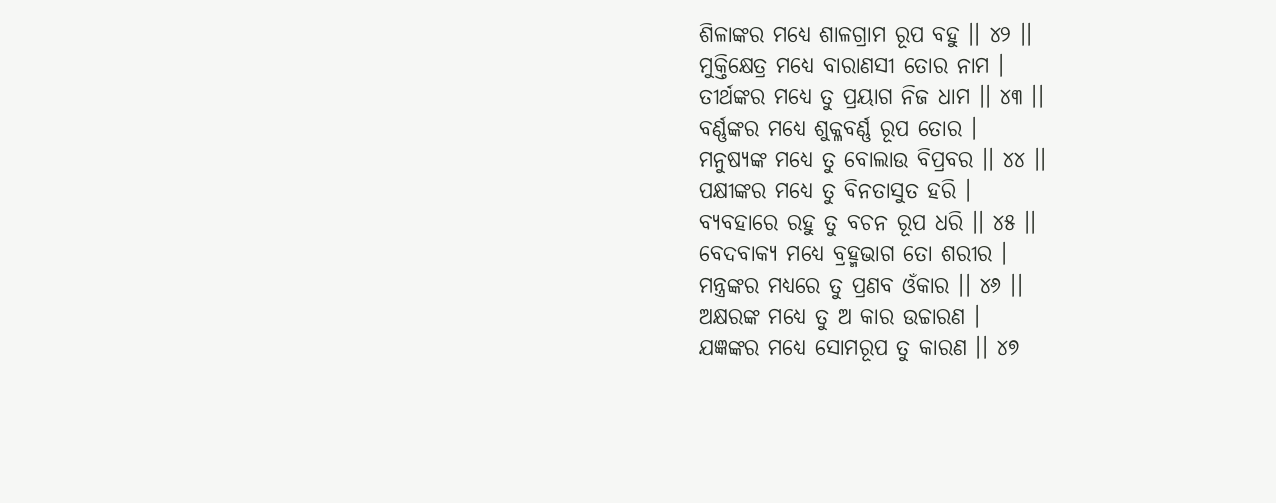ଶିଳାଙ୍କର ମଧ୍ୟେ ଶାଳଗ୍ରାମ ରୂପ ବହୁ ।। ୪୨ ।।
ମୁକ୍ତିକ୍ଷେତ୍ର ମଧ୍ୟେ ବାରାଣସୀ ତୋର ନାମ ।
ତୀର୍ଥଙ୍କର ମଧ୍ୟେ ତୁ ପ୍ରୟାଗ ନିଜ ଧାମ ।। ୪୩ ।।
ବର୍ଣ୍ଣଙ୍କର ମଧ୍ୟେ ଶୁକ୍ଳବର୍ଣ୍ଣ ରୂପ ତୋର ।
ମନୁଷ୍ୟଙ୍କ ମଧ୍ୟେ ତୁ ବୋଲାଉ ବିପ୍ରବର ।। ୪୪ ।।
ପକ୍ଷୀଙ୍କର ମଧ୍ୟେ ତୁ ବିନତାସୁତ ହରି ।
ବ୍ୟବହାରେ ରହୁ ତୁ ବଚନ ରୂପ ଧରି ।। ୪୫ ।।
ବେଦବାକ୍ୟ ମଧ୍ୟେ ବ୍ରହ୍ମଭାଗ ତୋ ଶରୀର ।
ମନ୍ତ୍ରଙ୍କର ମଧ୍ୟରେ ତୁ ପ୍ରଣବ ଓଁକାର ।। ୪୬ ।।
ଅକ୍ଷରଙ୍କ ମଧ୍ୟେ ତୁ ଅ କାର ଉଚ୍ଚାରଣ ।
ଯଜ୍ଞଙ୍କର ମଧ୍ୟେ ସୋମରୂପ ତୁ କାରଣ ।। ୪୭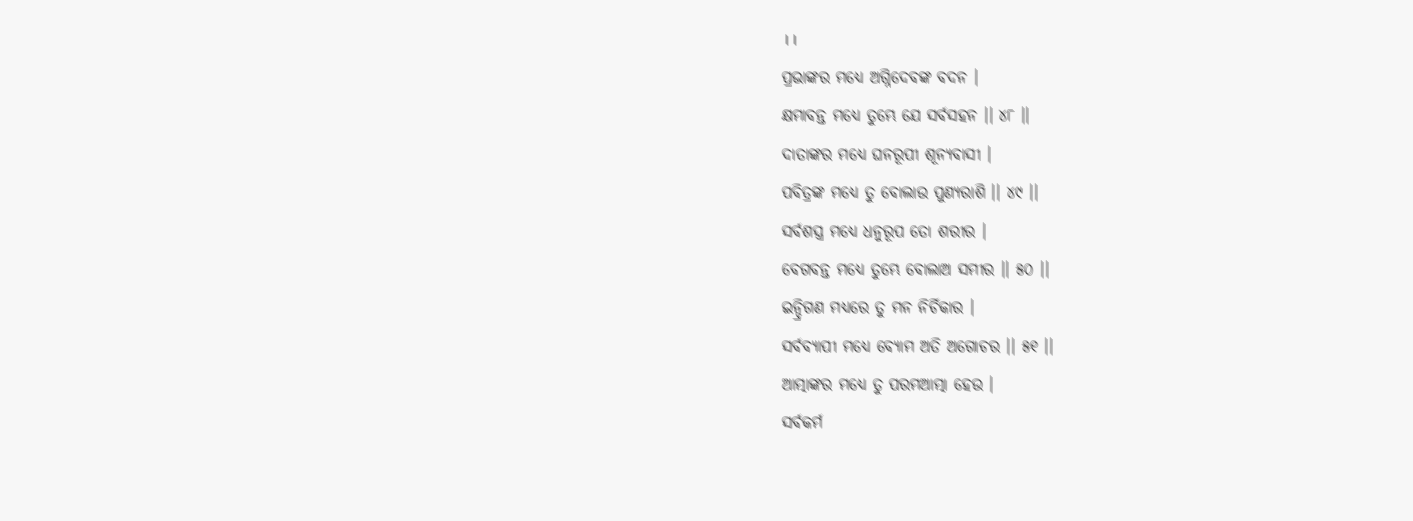।।
ପ୍ରଭାଙ୍କର ମଧ୍ୟେ ଅଗ୍ନିଦେବଙ୍କ ବଦନ ।
କ୍ଷମାବନ୍ତ ମଧ୍ୟେ ତୁମ୍ଭେ ଯେ ସର୍ବସହନ ।। ୪୮ ।।
ଦାତାଙ୍କର ମଧ୍ୟେ ଘନରୂପୀ ଶୂନ୍ୟବାସୀ ।
ପବିତ୍ରଙ୍କ ମଧ୍ୟେ ତୁ ବୋଲାଉ ପୁଣ୍ୟରାଶି ।। ୪୯ ।।
ସର୍ବଶସ୍ତ୍ର ମଧ୍ୟେ ଧନୁରୂପ ତୋ ଶରୀର ।
ବେଗବନ୍ତ ମଧ୍ୟେ ତୁମ୍ଭେ ବୋଲାଅ ସମୀର ।। ୫୦ ।।
ଇନ୍ଦ୍ରିଗଣ ମଧ୍ୟରେ ତୁ ମନ ନିର୍ଚିକାର ।
ସର୍ବବ୍ୟାପୀ ମଧ୍ୟେ ବ୍ୟୋମ ଅତି ଅଗୋଚର ।। ୫୧ ।।
ଆତ୍ମାଙ୍କର ମଧ୍ୟେ ତୁ ପରମଆତ୍ମା ହେଉ ।
ସର୍ବକର୍ମ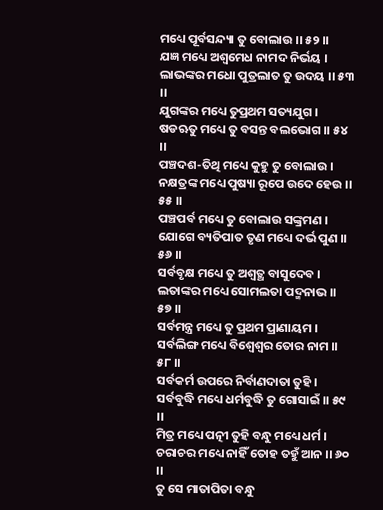ମଧ୍ୟେ ପୂର୍ବସନ୍ଦ୍ୟା ତୁ ବୋଲାଉ ।। ୫୨ ।।
ଯଜ୍ଞ ମଧ୍ୟେ ଅଶ୍ୱମେଧ ନାମଦ ନିର୍ଭୟ ।
ଲାଭଙ୍କର ମଧୋ ପୁତ୍ରଲାତ ତୁ ଉଦୟ ।। ୫୩ ।।
ଯୁଗଙ୍କର ମଧ୍ୟେ ତୁପ୍ରଥମ ସତ୍ୟଯୁଗ ।
ଷଡଋତୁ ମଧ୍ୟେ ତୁ ବସନ୍ତ ବଲଭୋଗ ।। ୫୪ ।।
ପଞ୍ଚଦଶ-ତିଥି ମଧ୍ୟେ କୁହୁ ତୁ ବୋଲାଉ ।
ନକ୍ଷତ୍ରଙ୍କ ମଧ୍ୟେ ପୁଷ୍ୟା ରୂପେ ଉଦେ ହେଉ ।। ୫୫ ।।
ପଞ୍ଚପର୍ବ ମଧ୍ୟେ ତୁ ବୋଲାଉ ସଙ୍କ୍ରମଣ ।
ଯୋଗେ ବ୍ୟତିପାତ ତୃଣ ମଧ୍ୟେ ଦର୍ଭ ପୁଣ ।। ୫୬ ।।
ସର୍ବବୃକ୍ଷ ମଧ୍ୟେ ତୁ ଅଶ୍ୱତ୍ଥ ବାସୁଦେବ ।
ଲତାଙ୍କର ମଧ୍ୟେ ସୋମଲତା ପଦ୍ମନାଭ ।। ୫୭ ।।
ସର୍ବମନ୍ତ୍ର ମଧ୍ୟେ ତୁ ପ୍ରଥମ ପ୍ରାଣାୟମ ।
ସର୍ବଲିଙ୍ଗ ମଧ୍ୟେ ବିଶ୍ୱେଶ୍ୱର ତୋର ନାମ ।। ୫୮ ।।
ସର୍ବକର୍ମ ଉପରେ ନିର୍ବାଣଦାତା ତୁହି ।
ସର୍ବବୁଦ୍ଧି ମଧ୍ୟେ ଧର୍ମବୁଦ୍ଧି ତୁ ଗୋସାଇଁ ।। ୫୯ ।।
ମିତ୍ର ମଧ୍ୟେ ପତ୍ନୀ ତୁହି ବନ୍ଧୁ ମଧ୍ୟେ ଧର୍ମ ।
ଚରାଚର ମଧ୍ୟେ ନାହିଁ ତୋହ ତହୁଁ ଆନ ।। ୬୦ ।।
ତୁ ସେ ମାତାପିତା ବନ୍ଧୁ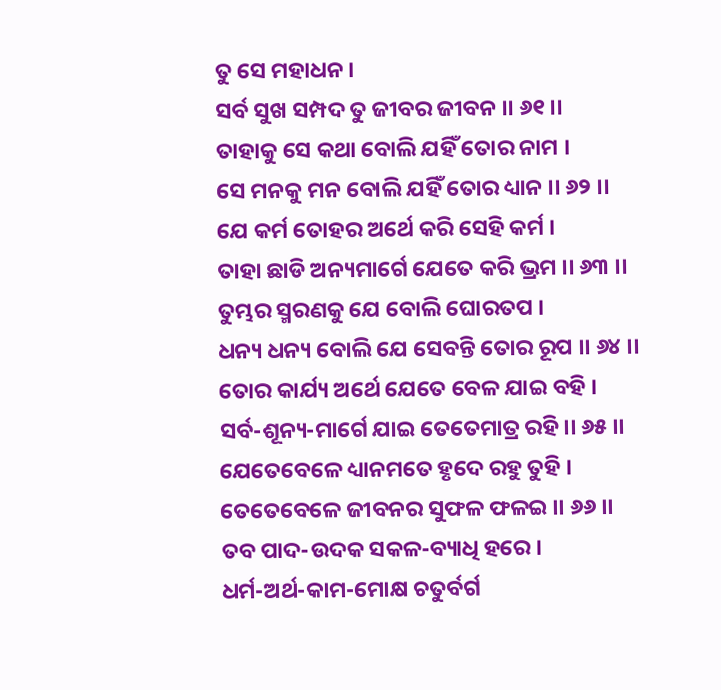ତୁ ସେ ମହାଧନ ।
ସର୍ବ ସୁଖ ସମ୍ପଦ ତୁ ଜୀବର ଜୀବନ ।। ୬୧ ।।
ତାହାକୁ ସେ କଥା ବୋଲି ଯହିଁ ତୋର ନାମ ।
ସେ ମନକୁ ମନ ବୋଲି ଯହିଁ ତୋର ଧ୍ୟାନ ।। ୬୨ ।।
ଯେ କର୍ମ ତୋହର ଅର୍ଥେ କରି ସେହି କର୍ମ ।
ତାହା ଛାଡି ଅନ୍ୟମାର୍ଗେ ଯେତେ କରି ଭ୍ରମ ।। ୬୩ ।।
ତୁମ୍ଭର ସ୍ମରଣକୁ ଯେ ବୋଲି ଘୋରତପ ।
ଧନ୍ୟ ଧନ୍ୟ ବୋଲି ଯେ ସେବନ୍ତି ତୋର ରୂପ ।। ୬୪ ।।
ତୋର କାର୍ଯ୍ୟ ଅର୍ଥେ ଯେତେ ବେଳ ଯାଇ ବହି ।
ସର୍ବ-ଶୂନ୍ୟ-ମାର୍ଗେ ଯାଇ ତେତେମାତ୍ର ରହି ।। ୬୫ ।।
ଯେତେବେଳେ ଧ୍ୟାନମତେ ହୃଦେ ରହୁ ତୁହି ।
ତେତେବେଳେ ଜୀବନର ସୁଫଳ ଫଳଇ ।। ୬୬ ।।
ତବ ପାଦ-ଉଦକ ସକଳ-ବ୍ୟାଧି ହରେ ।
ଧର୍ମ-ଅର୍ଥ-କାମ-ମୋକ୍ଷ ଚତୁର୍ବର୍ଗ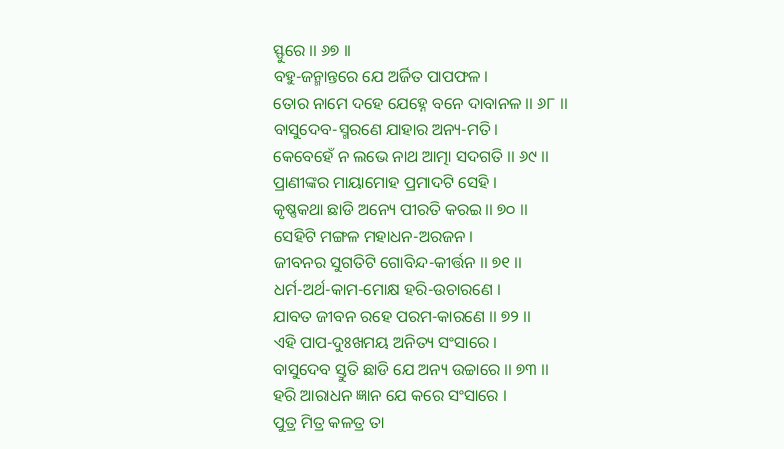ସ୍ଫୁରେ ।। ୬୭ ।।
ବହୁ-ଜନ୍ମାନ୍ତରେ ଯେ ଅର୍ଜିତ ପାପଫଳ ।
ତୋର ନାମେ ଦହେ ଯେହ୍ନେ ବନେ ଦାବାନଳ ।। ୬୮ ।।
ବାସୁଦେବ-ସ୍ମରଣେ ଯାହାର ଅନ୍ୟ-ମତି ।
କେବେହେଁ ନ ଲଭେ ନାଥ ଆତ୍ମା ସଦଗତି ।। ୬୯ ।।
ପ୍ରାଣୀଙ୍କର ମାୟାମୋହ ପ୍ରମାଦଟି ସେହି ।
କୃଷ୍ଣକଥା ଛାଡି ଅନ୍ୟେ ପୀରତି କରଇ ।। ୭୦ ।।
ସେହିଟି ମଙ୍ଗଳ ମହାଧନ-ଅରଜନ ।
ଜୀବନର ସୁଗତିଟି ଗୋବିନ୍ଦ-କୀର୍ତ୍ତନ ।। ୭୧ ।।
ଧର୍ମ-ଅର୍ଥ-କାମ-ମୋକ୍ଷ ହରି-ଉଚାରଣେ ।
ଯାବତ ଜୀବନ ରହେ ପରମ-କାରଣେ ।। ୭୨ ।।
ଏହି ପାପ-ଦୁଃଖମୟ ଅନିତ୍ୟ ସଂସାରେ ।
ବାସୁଦେବ ସ୍ତୁତି ଛାଡି ଯେ ଅନ୍ୟ ଉଚ୍ଚାରେ ।। ୭୩ ।।
ହରି ଆରାଧନ ଜ୍ଞାନ ଯେ କରେ ସଂସାରେ ।
ପୁତ୍ର ମିତ୍ର କଳତ୍ର ତା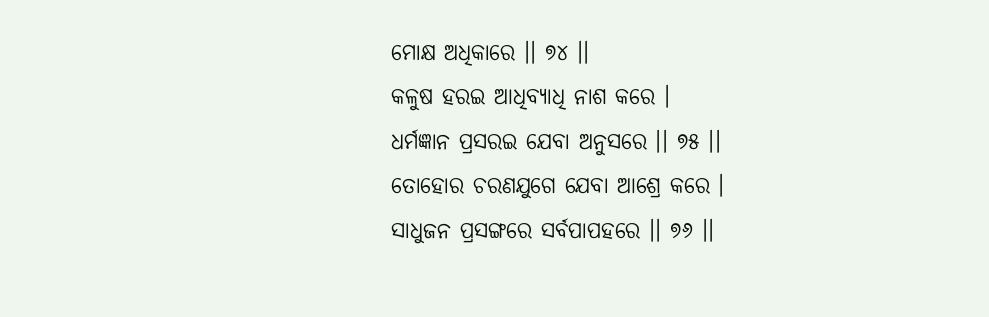ମୋକ୍ଷ ଅଧିକାରେ ।। ୭୪ ।।
କଳୁଷ ହରଇ ଆଧିବ୍ୟାଧି ନାଶ କରେ ।
ଧର୍ମଜ୍ଞାନ ପ୍ରସରଇ ଯେବା ଅନୁସରେ ।। ୭୫ ।।
ତୋହୋର ଚରଣଯୁଗେ ଯେବା ଆଶ୍ରେ କରେ ।
ସାଧୁଜନ ପ୍ରସଙ୍ଗରେ ସର୍ବପାପହରେ ।। ୭୬ ।।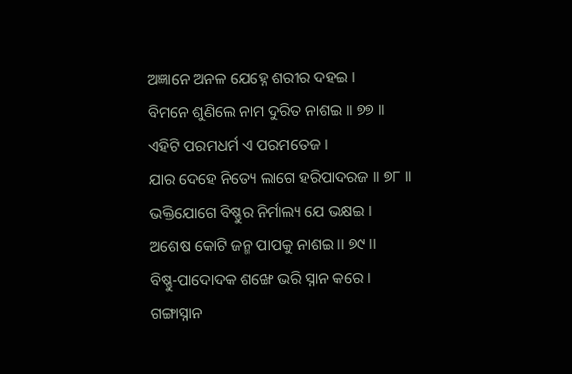ଅଜ୍ଞାନେ ଅନଳ ଯେହ୍ନେ ଶରୀର ଦହଇ ।
ବିମନେ ଶୁଣିଲେ ନାମ ଦୁରିତ ନାଶଇ ।। ୭୭ ।।
ଏହିଟି ପରମଧର୍ମ ଏ ପରମତେଜ ।
ଯାର ଦେହେ ନିତ୍ୟେ ଲାଗେ ହରିପାଦରଜ ।। ୭୮ ।।
ଭକ୍ତିଯୋଗେ ବିଷ୍ଣୁର ନିର୍ମାଲ୍ୟ ଯେ ଭକ୍ଷଇ ।
ଅଶେଷ କୋଟି ଜନ୍ମ ପାପକୁ ନାଶଇ ।। ୭୯ ।।
ବିଷ୍ଣୁ-ପାଦୋଦକ ଶଙ୍ଖେ ଭରି ସ୍ନାନ କରେ ।
ଗଙ୍ଗାସ୍ନାନ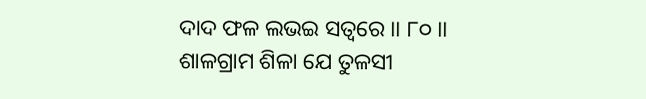ଦାଦ ଫଳ ଲଭଇ ସତ୍ୱରେ ।। ୮୦ ।।
ଶାଳଗ୍ରାମ ଶିଳା ଯେ ତୁଳସୀ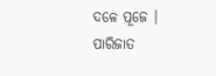ଦଳେ ପୂଜେ ।
ପାରିଜାତ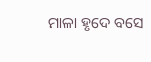ମାଳା ହୃଦେ ବସେ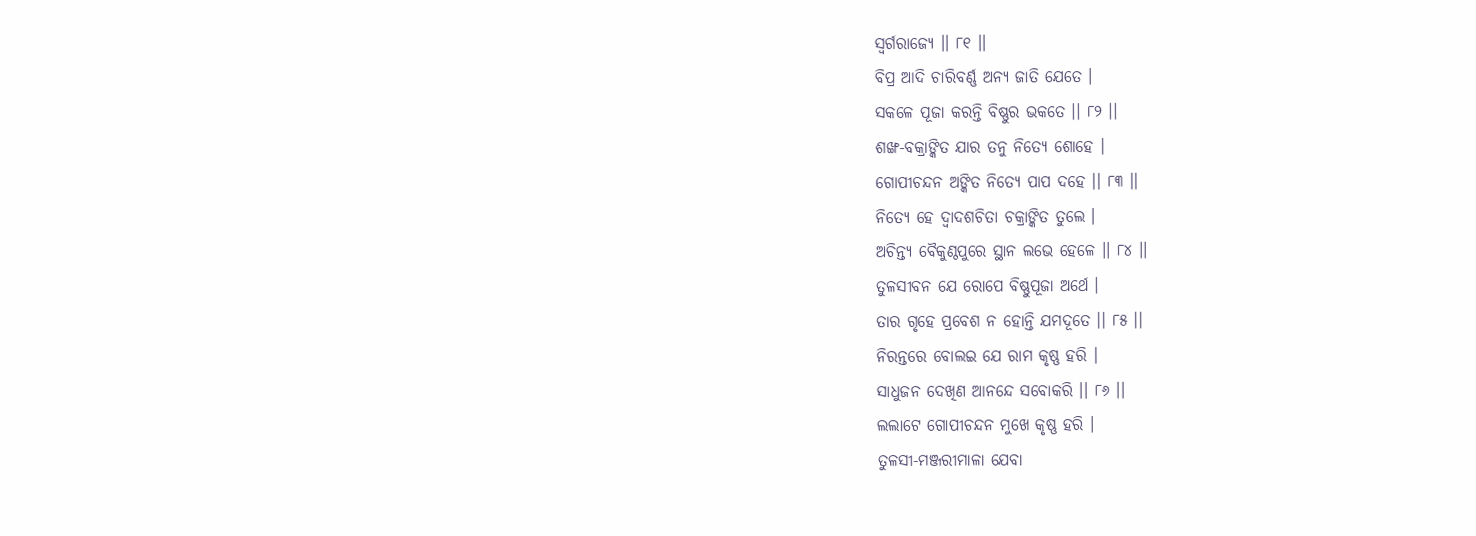ସ୍ୱର୍ଗରାଜ୍ୟେ ।। ୮୧ ।।
ବିପ୍ର ଆଦି ଚାରିବର୍ଣ୍ଣ ଅନ୍ୟ ଜାତି ଯେତେ ।
ସକଳେ ପୂଜା କରନ୍ତି ବିଷ୍ଣୁର ଭକତେ ।। ୮୨ ।।
ଶଙ୍ଖ-ବକ୍ରାଙ୍କିତ ଯାର ତନୁ ନିତ୍ୟେ ଶୋହେ ।
ଗୋପୀଚନ୍ଦନ ଅଙ୍କିତ ନିତ୍ୟେ ପାପ ଦହେ ।। ୮୩ ।।
ନିତ୍ୟେ ହେ ଦ୍ୱାଦଶଚିତା ଚକ୍ରାଙ୍କିତ ତୁଲେ ।
ଅଚିନ୍ତ୍ୟ ବୈକୁଣ୍ଠପୁରେ ସ୍ଥାନ ଲଭେ ହେଳେ ।। ୮୪ ।।
ତୁଳସୀବନ ଯେ ରୋପେ ବିଷ୍ଣୁପୂଜା ଅର୍ଥେ ।
ତାର ଗୃହେ ପ୍ରବେଶ ନ ହୋନ୍ତି ଯମଦୂତେ ।। ୮୫ ।।
ନିରନ୍ତରେ ବୋଲଇ ଯେ ରାମ କୃଷ୍ଣ ହରି ।
ସାଧୁଜନ ଦେଖିଣ ଆନନ୍ଦେ ସବୋକରି ।। ୮୬ ।।
ଲଲାଟେ ଗୋପୀଚନ୍ଦନ ମୁଖେ କୃଷ୍ଣ ହରି ।
ତୁଳସୀ-ମଞ୍ଜରୀମାଳା ଯେବା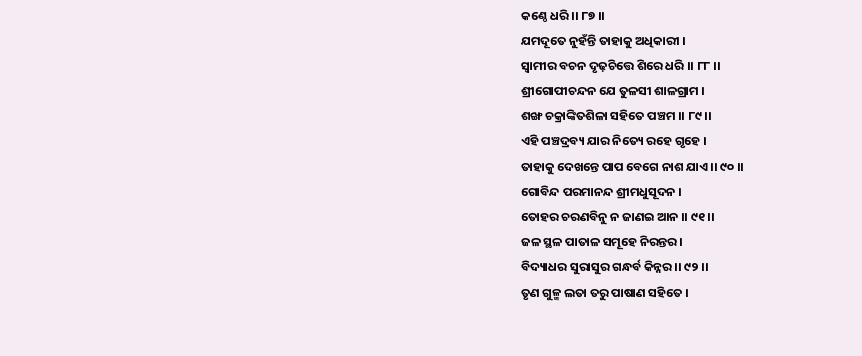କଣ୍ଠେ ଧରି ।। ୮୭ ।।
ଯମଦୂତେ ନୁହଁନ୍ତି ତାହାକୁ ଅଧିକାରୀ ।
ସ୍ୱାମୀର ବଚନ ଦୃଢ଼ଚିତ୍ତେ ଶିରେ ଧରି ।। ୮୮ ।।
ଶ୍ରୀଗୋପୀଚନ୍ଦନ ଯେ ତୁଳସୀ ଶାଳଗ୍ରାମ ।
ଶଙ୍ଖ ଚକ୍ରାଙ୍କିତଶିଳା ସହିତେ ପଞ୍ଚମ ।। ୮୯ ।।
ଏହି ପଞ୍ଚଦ୍ରବ୍ୟ ଯାର ନିତ୍ୟେ ରହେ ଗୃହେ ।
ତାହାକୁ ଦେଖନ୍ତେ ପାପ ବେଗେ ନାଶ ଯାଏ ।। ୯୦ ।।
ଗୋବିନ୍ଦ ପରମାନନ୍ଦ ଶ୍ରୀମଧୁସୂଦନ ।
ତୋହର ଚରଣବିନୁ ନ ଜାଣଇ ଆନ ।। ୯୧ ।।
ଜଳ ସ୍ଥଳ ପାତାଳ ସମୂହେ ନିରନ୍ତର ।
ବିଦ୍ୟାଧର ସୁରାସୁର ଗନ୍ଧର୍ବ କିନ୍ନର ।। ୯୨ ।।
ତୃଣ ଗୁଳ୍ମ ଲତା ତରୁ ପାଷାଣ ସହିତେ ।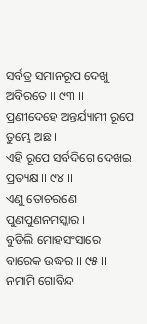ସର୍ବତ୍ର ସମାନରୂପ ଦେଖୁ ଅବିରତେ ।। ୯୩ ।।
ପ୍ରଣୀଦେହେ ଅନ୍ତର୍ଯ୍ୟାମୀ ରୂପେ ତୁମ୍ଭେ ଅଛ ।
ଏହି ରୂପେ ସର୍ବଦିଗେ ଦେଖଇ ପ୍ରତ୍ୟକ୍ଷ ।। ୯୪ ।।
ଏଣୁ ତୋଚରଣେ ପୁଣପୁଣନମସ୍କାର ।
ବୁଡିଲି ମୋହସଂସାରେ ବାରେକ ଉଦ୍ଧର ।। ୯୫ ।।
ନମାମି ଗୋବିନ୍ଦ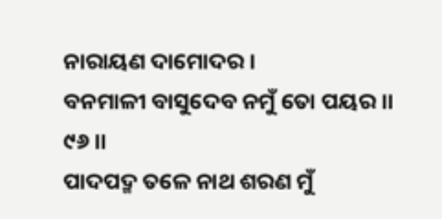ନାରାୟଣ ଦାମୋଦର ।
ବନମାଳୀ ବାସୁଦେବ ନମୁଁ ତୋ ପୟର ।। ୯୬ ।।
ପାଦପଦ୍ମ ତଳେ ନାଥ ଶରଣ ମୁଁ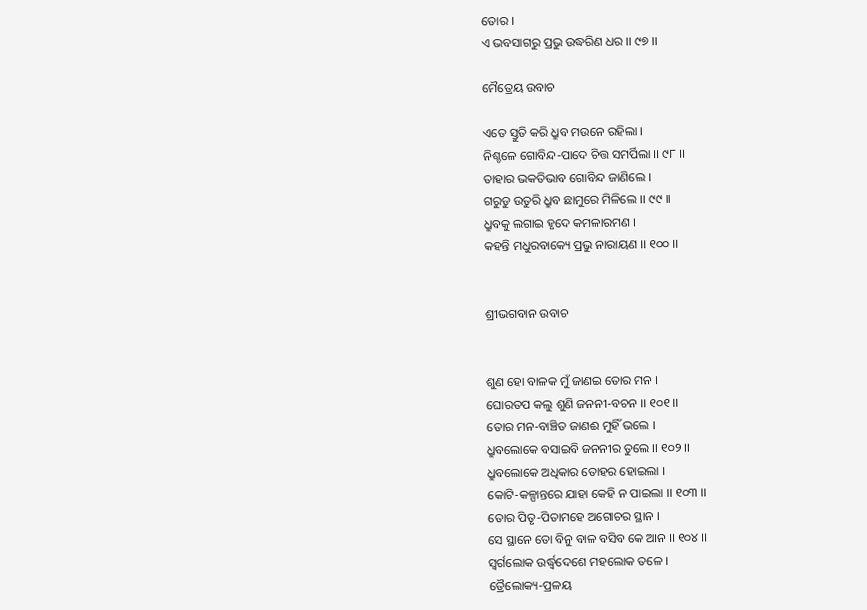ତୋର ।
ଏ ଭବସାଗରୁ ପ୍ରଭୁ ଉଦ୍ଧରିଣ ଧର ।। ୯୭ ।।

ମୈତ୍ରେୟ ଉବାଚ

ଏତେ ସ୍ତୁତି କରି ଧ୍ରୁବ ମଉନେ ରହିଲା ।
ନିଶ୍ଚଳେ ଗୋବିନ୍ଦ-ପାଦେ ଚିତ୍ତ ସମର୍ପିଲା ।। ୯୮ ।।
ତାହାର ଭକତିଭାବ ଗୋବିନ୍ଦ ଜାଣିଲେ ।
ଗରୁଡୁ ଉତୁରି ଧ୍ରୁବ ଛାମୁରେ ମିଳିଲେ ।। ୯୯ ।।
ଧ୍ରୁବକୁ ଲଗାଇ ହୃଦେ କମଳାରମଣ ।
କହନ୍ତି ମଧୁରବାକ୍ୟେ ପ୍ରଭୁ ନାରାୟଣ ।। ୧୦୦ ।।


ଶ୍ରୀଭଗବାନ ଉବାଚ


ଶୁଣ ହୋ ବାଳକ ମୁଁ ଜାଣଇ ତୋର ମନ ।
ଘୋରତପ କଲୁ ଶୁଣି ଜନନୀ-ବଚନ ।। ୧୦୧ ।।
ତୋର ମନ-ବାଞ୍ଚିତ ଜାଣଈ ମୁହିଁ ଭଲେ ।
ଧ୍ରୁବଲୋକେ ବସାଇବି ଜନନୀର ତୁଲେ ।। ୧୦୨ ।।
ଧ୍ରୁବଲୋକେ ଅଧିକାର ତୋହର ହୋଇଲା ।
କୋଟି-କଳ୍ପାନ୍ତରେ ଯାହା କେହି ନ ପାଇଲା ।। ୧୦୩ ।।
ତୋର ପିତୃ-ପିତାମହେ ଅଗୋଚର ସ୍ଥାନ ।
ସେ ସ୍ଥାନେ ତୋ ବିନୁ ବାଳ ବସିବ କେ ଆନ ।। ୧୦୪ ।।
ସ୍ୱର୍ଗଲୋକ ଉର୍ଦ୍ଧ୍ୱଦେଶେ ମହଲୋକ ତଳେ ।
ତ୍ରୈଲୋକ୍ୟ-ପ୍ରଳୟ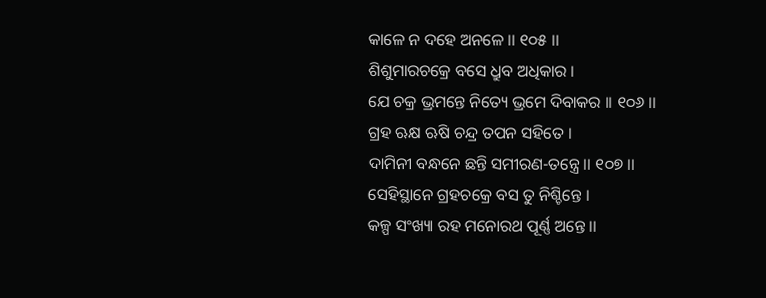କାଳେ ନ ଦହେ ଅନଳେ ।। ୧୦୫ ।।
ଶିଶୁମାରଚକ୍ରେ ବସେ ଧ୍ରୁବ ଅଧିକାର ।
ଯେ ଚକ୍ର ଭ୍ରମନ୍ତେ ନିତ୍ୟେ ଭ୍ରମେ ଦିବାକର ।। ୧୦୬ ।।
ଗ୍ରହ ଋକ୍ଷ ଋଷି ଚନ୍ଦ୍ର ତପନ ସହିତେ ।
ଦାମିନୀ ବନ୍ଧନେ ଛନ୍ତି ସମୀରଣ-ତନ୍ତ୍ରେ ।। ୧୦୭ ।।
ସେହିସ୍ଥାନେ ଗ୍ରହଚକ୍ରେ ବସ ତୁ ନିଶ୍ଚିନ୍ତେ ।
କଳ୍ପ ସଂଖ୍ୟା ରହ ମନୋରଥ ପୂର୍ଣ୍ଣ ଅନ୍ତେ ।।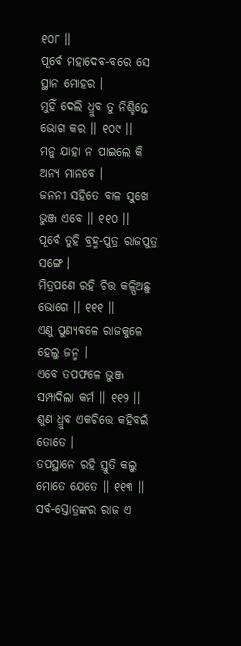୧୦୮ ।।
ପୂର୍ବେ ମହାଦେବ-ବରେ ସେ ସ୍ଥାନ ମୋହର ।
ମୁହିଁ ଦେଲି ଧ୍ରୁବ ତୁ ନିଶ୍ଚିନ୍ତେ ଭୋଗ କର ।। ୧୦୯ ।।
ମନୁ ଯାହା ନ ପାଇଲେ କି ଅନ୍ୟ ମାନବେ ।
ଜନନୀ ସହିତେ ବାଳ ସୁଖେ ଭୁଞ୍ଜ ଏବେ ।। ୧୧୦ ।।
ପୂର୍ବେ ତୁହି ବ୍ରହ୍ମ-ପୁତ୍ର ରାଜପୁତ୍ର ସଙ୍ଗେ ।
ମିତ୍ରପଣେ ରହି ଚିତ୍ତ କଳ୍ପିଅଛୁ ଭୋଗେ ।। ୧୧୧ ।।
ଏଣୁ ପୁଣ୍ୟବଳେ ରାଜକୁଳେ ହେଲୁ ଜନ୍ମ ।
ଏବେ ତପଫଳେ ଭୁଞ୍ଜ ସମ୍ପାଦିଲା କର୍ମ ।। ୧୧୨ ।।
ଶୁଣ ଧ୍ରୁବ ଏକଚିତ୍ତେ କହିବଇଁ ତୋତେ ।
ତପସ୍ଥାନେ ରହି ସ୍ତୁତି କଲୁ ମୋତେ ଯେତେ ।। ୧୧୩ ।।
ସର୍ବ-ସ୍ତୋତ୍ରଙ୍କର ରାଜ ଏ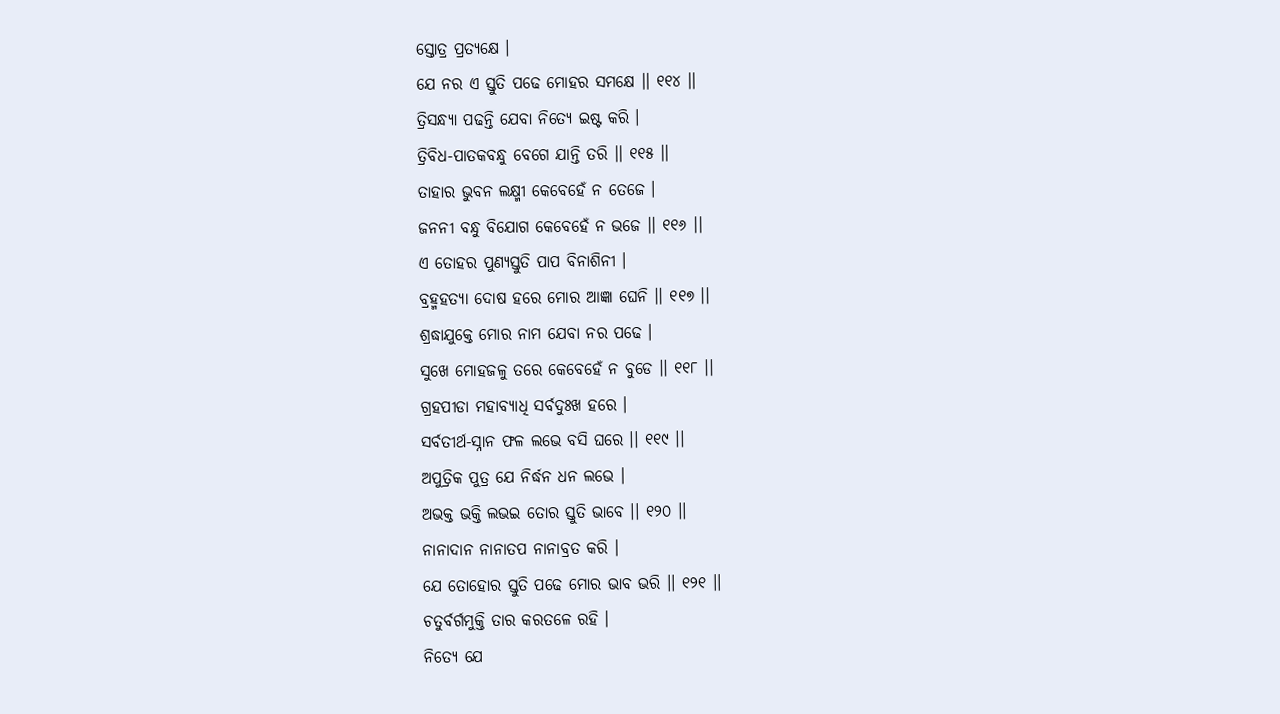ସ୍ତୋତ୍ର ପ୍ରତ୍ୟକ୍ଷେ ।
ଯେ ନର ଏ ସ୍ତୁତି ପଢେ ମୋହର ସମକ୍ଷେ ।। ୧୧୪ ।।
ତ୍ରିସନ୍ଧ୍ୟା ପଢନ୍ତି ଯେବା ନିତ୍ୟେ ଇଷ୍ଟ କରି ।
ତ୍ରିବିଧ-ପାତକବନ୍ଧୁ ବେଗେ ଯାନ୍ତି ତରି ।। ୧୧୫ ।।
ତାହାର ଭୁବନ ଲକ୍ଷ୍ମୀ କେବେହେଁ ନ ତେଜେ ।
ଜନନୀ ବନ୍ଧୁ ବିଯୋଗ କେବେହେଁ ନ ଭଜେ ।। ୧୧୬ ।।
ଏ ତୋହର ପୁଣ୍ୟସ୍ତୁତି ପାପ ବିନାଶିନୀ ।
ବ୍ରହ୍ମହତ୍ୟା ଦୋଷ ହରେ ମୋର ଆଜ୍ଞା ଘେନି ।। ୧୧୭ ।।
ଶ୍ରଦ୍ଧାଯୁକ୍ତେ ମୋର ନାମ ଯେବା ନର ପଢେ ।
ସୁଖେ ମୋହଜଳୁ ତରେ କେବେହେଁ ନ ବୁଡେ ।। ୧୧୮ ।।
ଗ୍ରହପୀଡା ମହାବ୍ୟାଧି ସର୍ବଦୁଃଖ ହରେ ।
ସର୍ବତୀର୍ଥ-ସ୍ନାନ ଫଳ ଲଭେ ବସି ଘରେ ।। ୧୧୯ ।।
ଅପୁତ୍ରିକ ପୁତ୍ର ଯେ ନିର୍ଦ୍ଧନ ଧନ ଲଭେ ।
ଅଭକ୍ତ ଭକ୍ତି ଲଭଇ ତୋର ସ୍ତୁତି ଭାବେ ।। ୧୨୦ ।।
ନାନାଦାନ ନାନାତପ ନାନାବ୍ରତ କରି ।
ଯେ ତୋହୋର ସ୍ତୁତି ପଢେ ମୋର ଭାବ ଭରି ।। ୧୨୧ ।।
ଚତୁର୍ବର୍ଗମୁକ୍ତି ତାର କରତଳେ ରହି ।
ନିତ୍ୟେ ଯେ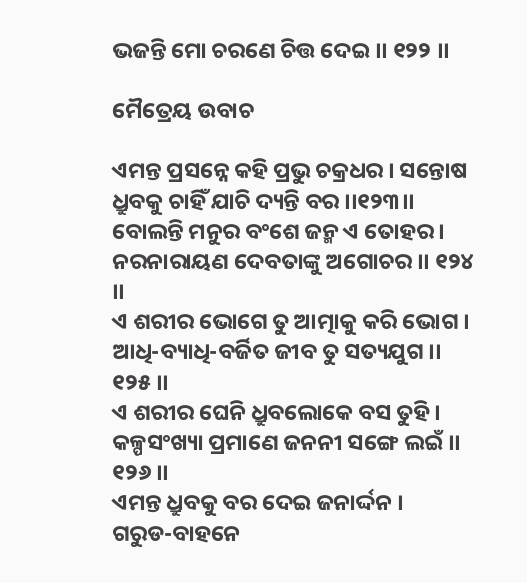ଭଜନ୍ତି ମୋ ଚରଣେ ଚିତ୍ତ ଦେଇ ।। ୧୨୨ ।।

ମୈତ୍ରେୟ ଉବାଚ

ଏମନ୍ତ ପ୍ରସନ୍ନେ କହି ପ୍ରଭୁ ଚକ୍ରଧର । ସନ୍ତୋଷ ଧ୍ରୁବକୁ ଚାହିଁ ଯାଚି ଦ୍ୟନ୍ତି ବର ।।୧୨୩।।
ବୋଲନ୍ତି ମନୁର ବଂଶେ ଜନ୍ମ ଏ ତୋହର ।
ନରନାରାୟଣ ଦେବତାଙ୍କୁ ଅଗୋଚର ।। ୧୨୪ ।।
ଏ ଶରୀର ଭୋଗେ ତୁ ଆତ୍ମାକୁ କରି ଭୋଗ ।
ଆଧି-ବ୍ୟାଧି-ବର୍ଜିତ ଜୀବ ତୁ ସତ୍ୟଯୁଗ ।। ୧୨୫ ।।
ଏ ଶରୀର ଘେନି ଧ୍ରୁବଲୋକେ ବସ ତୁହି ।
କଳ୍ପସଂଖ୍ୟା ପ୍ରମାଣେ ଜନନୀ ସଙ୍ଗେ ଲଇଁ ।। ୧୨୬ ।।
ଏମନ୍ତ ଧ୍ରୁବକୁ ବର ଦେଇ ଜନାର୍ଦ୍ଦନ ।
ଗରୁଡ-ବାହନେ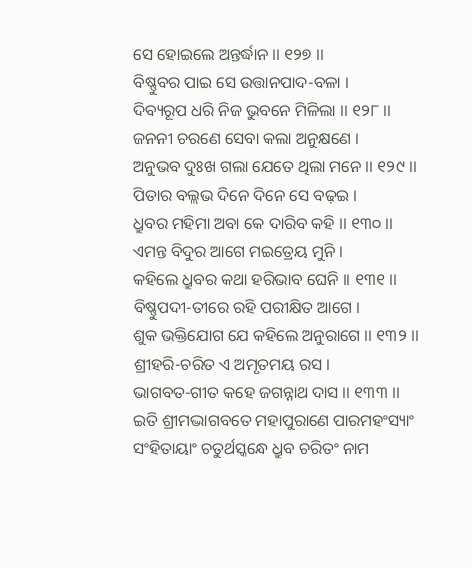ସେ ହୋଇଲେ ଅନ୍ତର୍ଦ୍ଧାନ ।। ୧୨୭ ।।
ବିଷ୍ଣୁବର ପାଇ ସେ ଉତ୍ତାନପାଦ-ବଳା ।
ଦିବ୍ୟରୂପ ଧରି ନିଜ ଭୁବନେ ମିଳିଲା ।। ୧୨୮ ।।
ଜନନୀ ଚରଣେ ସେବା କଲା ଅନୁକ୍ଷଣେ ।
ଅନୁଭବ ଦୁଃଖ ଗଲା ଯେତେ ଥିଲା ମନେ ।। ୧୨୯ ।।
ପିତାର ବଲ୍ଲଭ ଦିନେ ଦିନେ ସେ ବଢ଼ଇ ।
ଧ୍ରୁବର ମହିମା ଅବା କେ ଦାରିବ କହି ।। ୧୩୦ ।।
ଏମନ୍ତ ବିଦୁର ଆଗେ ମଇତ୍ରେୟ ମୁନି ।
କହିଲେ ଧ୍ରୁବର କଥା ହରିଭାବ ଘେନି ।। ୧୩୧ ।।
ବିଷ୍ଣୁପଦୀ-ତୀରେ ରହି ପରୀକ୍ଷିତ ଆଗେ ।
ଶୁକ ଭକ୍ତିଯୋଗ ଯେ କହିଲେ ଅନୁରାଗେ ।। ୧୩୨ ।।
ଶ୍ରୀହରି-ଚରିତ ଏ ଅମୃତମୟ ରସ ।
ଭାଗବତ-ଗୀତ କହେ ଜଗନ୍ନାଥ ଦାସ ।। ୧୩୩ ।।
ଇତି ଶ୍ରୀମଦ୍ଭାଗବତେ ମହାପୁରାଣେ ପାରମହଂସ୍ୟାଂ
ସଂହିତାୟାଂ ଚତୁର୍ଥସ୍କନ୍ଧେ ଧ୍ରୁବ ଚରିତଂ ନାମ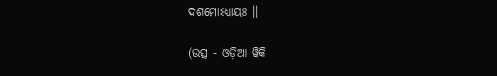ଦଶମୋଽଧ୍ୟାୟଃ ।।

(ଉତ୍ସ - ଓଡ଼ିଆ ୱିକି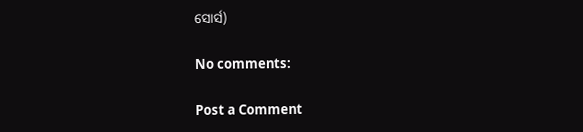ସୋର୍ସ)

No comments:

Post a Comment